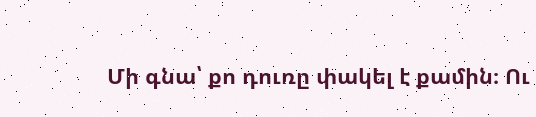Մի գնա՝ քո դուռը փակել է քամին։ Ու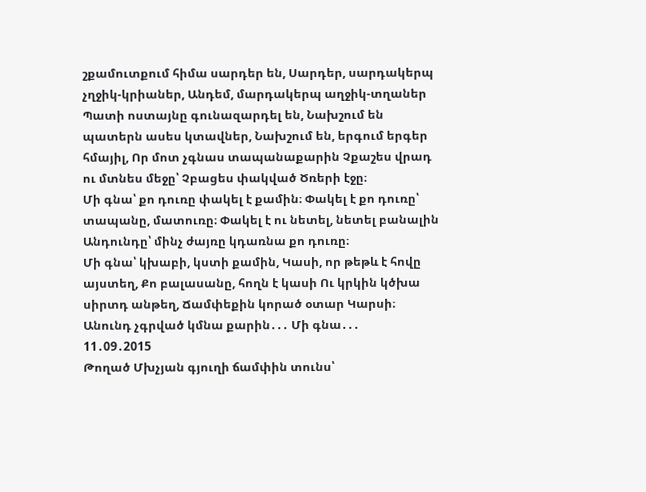շքամուտքում հիմա սարդեր են, Սարդեր, սարդակերպ չղջիկ-կրիաներ, Անդեմ, մարդակերպ աղջիկ-տղաներ Պատի ոստայնը գունազարդել են, Նախշում են պատերն ասես կտավներ, Նախշում են, երգում երգեր հմայիլ, Որ մոտ չգնաս տապանաքարին Չքաշես վրադ ու մտնես մեջը՝ Չբացես փակված Ծռերի էջը։
Մի գնա՝ քո դուռը փակել է քամին։ Փակել է քո դուռը՝ տապանը, մատուռը։ Փակել է ու նետել, նետել բանալին Անդունդը՝ մինչ ժայռը կդառնա քո դուռը։
Մի գնա՝ կխաբի, կստի քամին, Կասի, որ թեթև է հովը այստեղ, Քո բալասանը, հողն է կասի Ու կրկին կծխա սիրտդ անթեղ, Ճամփեքին կորած օտար Կարսի։ Անունդ չգրված կմնա քարին․․․ Մի գնա․․․
11․09․2015
Թողած Մխչյան գյուղի ճամփին տունս՝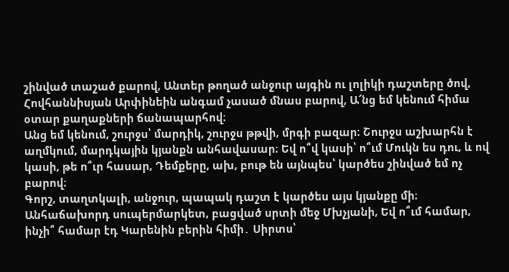շինված տաշած քարով, Անտեր թողած անջուր այգին ու լոլիկի դաշտերը ծով, Հովհաննիսյան Արփինեին անգամ չասած մնաս բարով, Ա՜նց եմ կենում հիմա օտար քաղաքների ճանապարհով։
Անց եմ կենում, շուրջս՝ մարդիկ, շուրջս թթվի, մրգի բազար։ Շուրջս աշխարհն է աղմկում, մարդկային կյանքն անհավասար։ Եվ ո՞վ կասի՝ ո՞ւմ Մուկն ես դու, և ով կասի, թե ո՞ւր հասար, Դեմքերը, ախ, բութ են այնպես՝ կարծես շինված եմ ոչ բարով։
Գորշ, տաղտկալի, անջուր, պապակ դաշտ է կարծես այս կյանքը մի։ Անհաճախորդ սուպերմարկետ, բացված սրտի մեջ Մխչյանի, Եվ ո՞ւմ համար, ինչի՞ համար էդ Կարենին բերին հիմի․ Սիրտս՝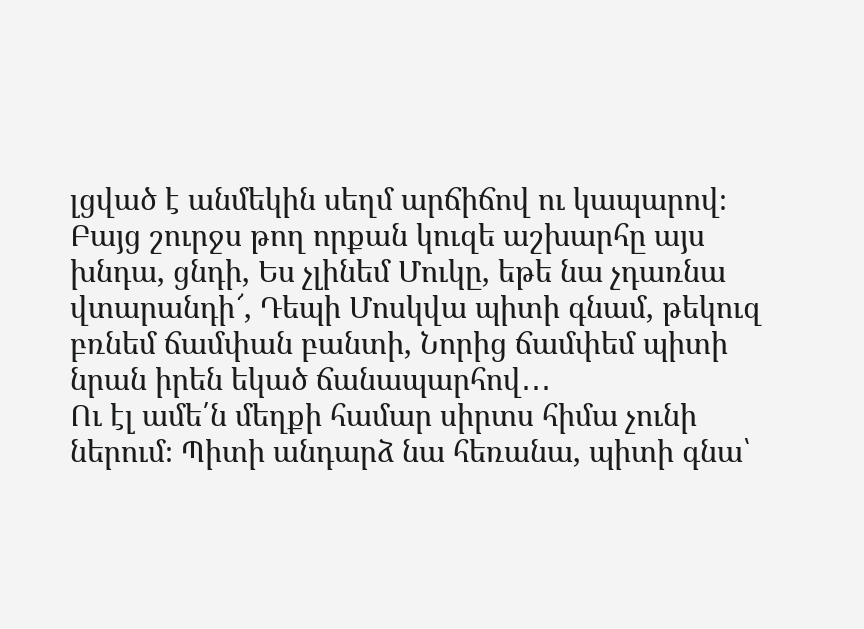լցված է անմեկին սեղմ արճիճով ու կապարով։
Բայց շուրջս թող որքան կուզե աշխարհը այս խնդա, ցնդի, Ես չլինեմ Մուկը, եթե նա չդառնա վտարանդի՜, Դեպի Մոսկվա պիտի գնամ, թեկուզ բռնեմ ճամփան բանտի, Նորից ճամփեմ պիտի նրան իրեն եկած ճանապարհով․․․
Ու էլ ամե՛ն մեղքի համար սիրտս հիմա չունի ներում։ Պիտի անդարձ նա հեռանա, պիտի գնա՝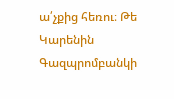ա՛չքից հեռու։ Թե Կարենին Գազպրոմբանկի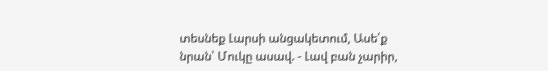տեսնեք Լարսի անցակետում, Ասե՛ք նրան՝ Մուկը ասավ. - Լավ բան չարիր,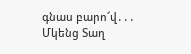գնաս բարո՜վ․․․
Մկենց Տաղ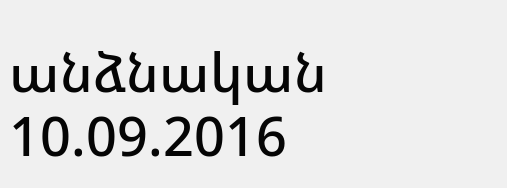անձնական
10.09.2016